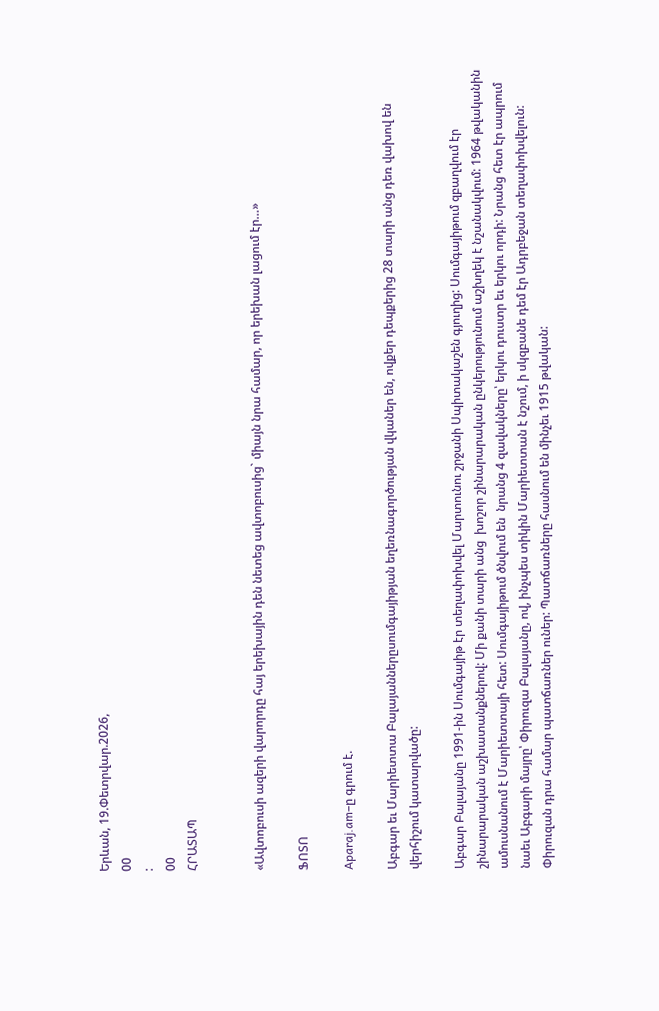Երևան, 19.Փետրվար.2026,
00
:
00
ՀՐԱՏԱՊ


«Ավտոբուսի ազերի վարորդը հայ երեխային դեն նետեց ավտոբուսից` միայն նրա համար, որ երեխան լացում էր…»

ՖՈՏՈ

Aparaj.am–ը գրում է.

Աբգար եւ Մարիետտա Բալայաններըսումգայիթյան եղեռնագործության վկաներ են, ովքեր դեպքերից 28 տարի անց դեռ վախով են վերհիշում կատարվածը:

Աբգար Բալայանը 1991-ին Սումգայիթ էր տեղափոխվել Մարտունու շրջանի Սպիտակաշեն գյուղից: Սումգայիթում զբաղվում էր շինարարական աշխատանքներով: Մի քանի տարի անց  խոշոր շինարարական ընկերությունում աշխղեկ է նշանակվում: 1964 թվականին ամուսնանում է Մարիետտայի հետ: Սումգայիթում ծնվում են  նրանց 4 զավակները՝ երկու դուստր եւ երկու որդի: Նրանց հետ էր ապրում նաեւ Աբգարի մայրը՝ Փիրուզա Բալայանը, ով, ինչպես տիկին Մարիետտան է նշում, ի սկզբանե դեմ էր Ադրբեջան տեղափոխվելուն: Փիրուզան դրա համար պատճառներ ուներ: Պատճառները հասնում են մինչեւ 1915 թվական: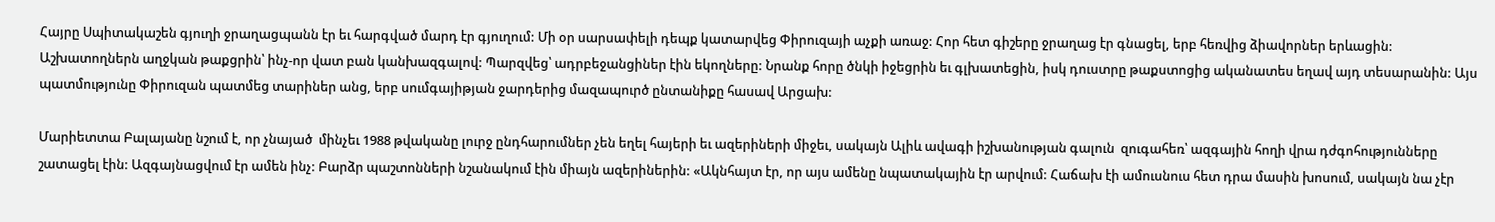Հայրը Սպիտակաշեն գյուղի ջրաղացպանն էր եւ հարգված մարդ էր գյուղում: Մի օր սարսափելի դեպք կատարվեց Փիրուզայի աչքի առաջ: Հոր հետ գիշերը ջրաղաց էր գնացել, երբ հեռվից ձիավորներ երևացին: Աշխատողներն աղջկան թաքցրին՝ ինչ-որ վատ բան կանխազգալով: Պարզվեց՝ ադրբեջանցիներ էին եկողները: Նրանք հորը ծնկի իջեցրին եւ գլխատեցին, իսկ դուստրը թաքստոցից ականատես եղավ այդ տեսարանին: Այս պատմությունը Փիրուզան պատմեց տարիներ անց, երբ սումգայիթյան ջարդերից մազապուրծ ընտանիքը հասավ Արցախ:

Մարիետտա Բալայանը նշում է, որ չնայած  մինչեւ 1988 թվականը լուրջ ընդհարումներ չեն եղել հայերի եւ ազերիների միջեւ, սակայն Ալիև ավագի իշխանության գալուն  զուգահեռ՝ ազգային հողի վրա դժգոհությունները շատացել էին: Ազգայնացվում էր ամեն ինչ: Բարձր պաշտոնների նշանակում էին միայն ազերիներին: «Ակնհայտ էր, որ այս ամենը նպատակային էր արվում: Հաճախ էի ամուսնուս հետ դրա մասին խոսում, սակայն նա չէր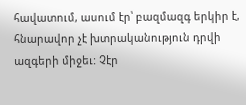հավատում, ասում էր՝ բազմազգ երկիր է, հնարավոր չէ խտրականություն դրվի ազգերի միջեւ: Չէր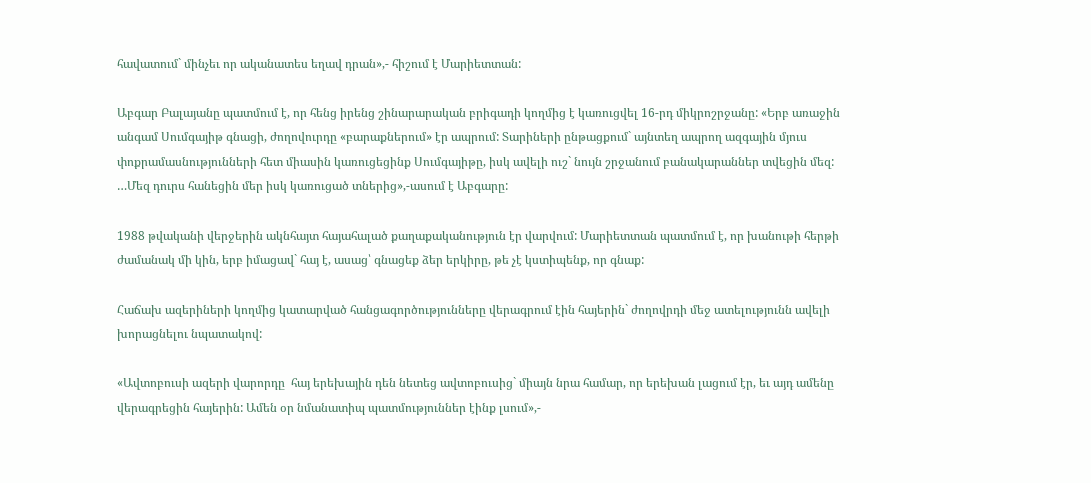հավատում` մինչեւ որ ականատես եղավ դրան»,- հիշում է Մարիետտան:

Աբգար Բալայանը պատմում է, որ հենց իրենց շինարարական բրիգադի կողմից է կառուցվել 16-րդ միկրոշրջանը: «Երբ առաջին անգամ Սումգայիթ գնացի, ժողովուրդը «բարաքներում» էր ապրում: Տարիների ընթացքում` այնտեղ ապրող ազգային մյուս փոքրամասնությունների հետ միասին կառուցեցինք Սումգայիթը, իսկ ավելի ուշ` նույն շրջանում բանակարաններ տվեցին մեզ: …Մեզ դուրս հանեցին մեր իսկ կառուցած տներից»,-ասում է Աբգարը:

1988 թվականի վերջերին ակնհայտ հայահալած քաղաքականություն էր վարվում: Մարիետտան պատմում է, որ խանութի հերթի ժամանակ մի կին, երբ իմացավ` հայ է, ասաց՝ գնացեք ձեր երկիրը, թե չէ կստիպենք, որ գնաք:

Հաճախ ազերիների կողմից կատարված հանցագործությունները վերագրում էին հայերին` ժողովրդի մեջ ատելությունն ավելի խորացնելու նպատակով:

«Ավտոբուսի ազերի վարորդը  հայ երեխային դեն նետեց ավտոբուսից` միայն նրա համար, որ երեխան լացում էր, եւ այդ ամենը վերագրեցին հայերին: Ամեն օր նմանատիպ պատմություններ էինք լսում»,-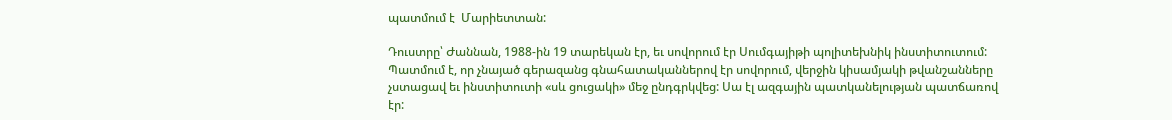պատմում է  Մարիետտան:

Դուստրը՝ Ժաննան, 1988-ին 19 տարեկան էր, եւ սովորում էր Սումգայիթի պոլիտեխնիկ ինստիտուտում: Պատմում է, որ չնայած գերազանց գնահատականներով էր սովորում, վերջին կիսամյակի թվանշանները չստացավ եւ ինստիտուտի «սև ցուցակի» մեջ ընդգրկվեց: Սա էլ ազգային պատկանելության պատճառով էր: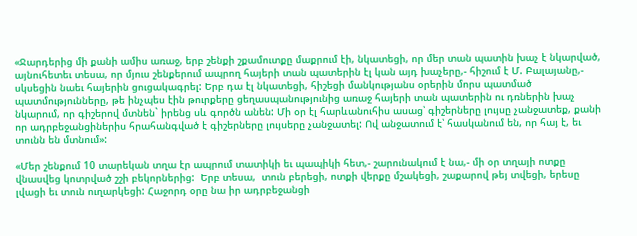«Ջարդերից մի քանի ամիս առաջ, երբ շենքի շքամուտքը մաքրում էի, նկատեցի, որ մեր տան պատին խաչ է նկարված, այնուհետեւ տեսա, որ մյուս շենքերում ապրող հայերի տան պատերին էլ կան այդ խաչերը,- հիշում է Մ. Բալայանը,- սկսեցին նաեւ հայերին ցուցակագրել: Երբ դա էլ նկատեցի, հիշեցի մանկությանս օրերին մորս պատմած պատմությունները, թե ինչպես էին թուրքերը ցեղասպանությունից առաջ հայերի տան պատերին ու դռներին խաչ նկարում, որ գիշերով մտնեն` իրենց սև գործն անեն: Մի օր էլ հարևանուհիս ասաց՝ գիշերները լույսը չանջատեք, քանի որ ադրբեջանցիներիս հրահանգված է գիշերները լույսերը չանջատել: Ով անջատում է՝ հասկանում են, որ հայ է, եւ տունն են մտնում»:

«Մեր շենքում 10 տարեկան տղա էր ապրում տատիկի եւ պապիկի հետ,- շարունակում է նա,- մի օր տղայի ոտքը վնասվեց կոտրված շշի բեկորներից:  Երբ տեսա,  տուն բերեցի, ոտքի վերքը մշակեցի, շաքարով թեյ տվեցի, երեսը լվացի եւ տուն ուղարկեցի: Հաջորդ օրը նա իր ադրբեջանցի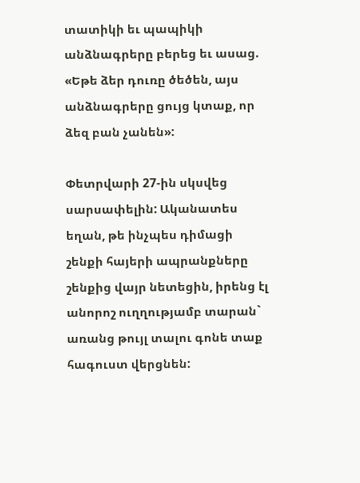տատիկի եւ պապիկի անձնագրերը բերեց եւ ասաց. «Եթե ձեր դուռը ծեծեն, այս անձնագրերը ցույց կտաք, որ ձեզ բան չանեն»:

Փետրվարի 27-ին սկսվեց սարսափելին: Ականատես եղան, թե ինչպես դիմացի շենքի հայերի ապրանքները շենքից վայր նետեցին, իրենց էլ անորոշ ուղղությամբ տարան` առանց թույլ տալու գոնե տաք հագուստ վերցնեն: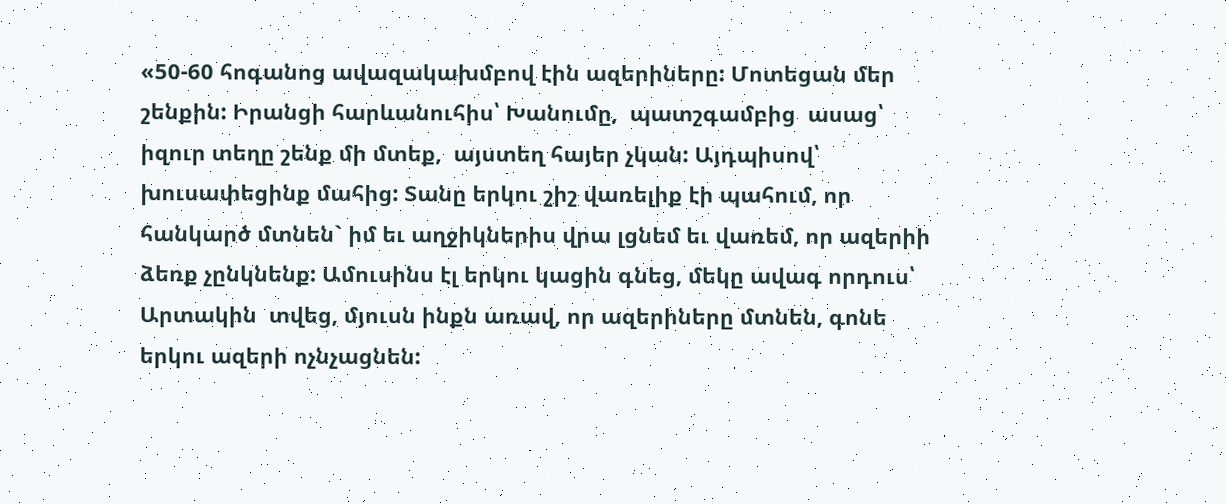«50-60 հոգանոց ավազակախմբով էին ազերիները: Մոտեցան մեր շենքին: Իրանցի հարևանուհիս՝ Խանումը,  պատշգամբից  ասաց՝ իզուր տեղը շենք մի մտեք,  այստեղ հայեր չկան: Այդպիսով՝ խուսափեցինք մահից: Տանը երկու շիշ վառելիք էի պահում, որ հանկարծ մտնեն` իմ եւ աղջիկներիս վրա լցնեմ եւ վառեմ, որ ազերիի ձեռք չընկնենք: Ամուսինս էլ երկու կացին գնեց, մեկը ավագ որդուս՝ Արտակին  տվեց, մյուսն ինքն առավ, որ ազերիները մտնեն, գոնե երկու ազերի ոչնչացնեն: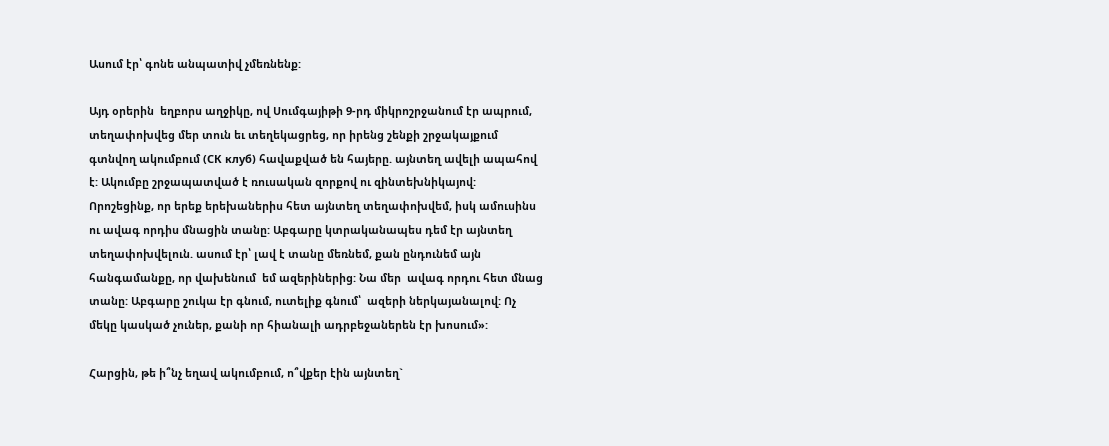Ասում էր՝ գոնե անպատիվ չմեռնենք:

Այդ օրերին  եղբորս աղջիկը, ով Սումգայիթի 9-րդ միկրոշրջանում էր ապրում, տեղափոխվեց մեր տուն եւ տեղեկացրեց, որ իրենց շենքի շրջակայքում գտնվող ակումբում (СК клуб) հավաքված են հայերը. այնտեղ ավելի ապահով է: Ակումբը շրջապատված է ռուսական զորքով ու զինտեխնիկայով: Որոշեցինք, որ երեք երեխաներիս հետ այնտեղ տեղափոխվեմ, իսկ ամուսինս ու ավագ որդիս մնացին տանը: Աբգարը կտրականապես դեմ էր այնտեղ տեղափոխվելուն. ասում էր՝ լավ է տանը մեռնեմ, քան ընդունեմ այն հանգամանքը, որ վախենում  եմ ազերիներից: Նա մեր  ավագ որդու հետ մնաց տանը: Աբգարը շուկա էր գնում, ուտելիք գնում՝  ազերի ներկայանալով: Ոչ մեկը կասկած չուներ, քանի որ հիանալի ադրբեջաներեն էր խոսում»:

Հարցին, թե ի՞նչ եղավ ակումբում, ո՞վքեր էին այնտեղ`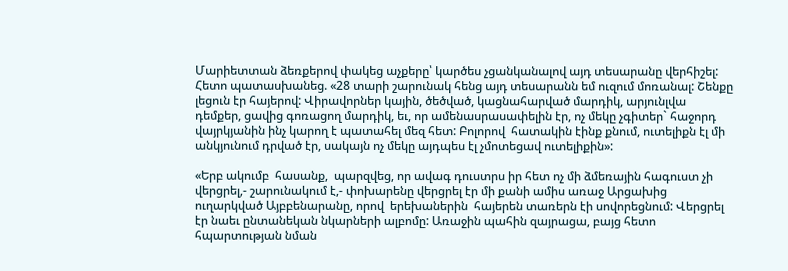Մարիետտան ձեռքերով փակեց աչքերը՝ կարծես չցանկանալով այդ տեսարանը վերհիշել: Հետո պատասխանեց. «28 տարի շարունակ հենց այդ տեսարանն եմ ուզում մոռանալ: Շենքը լեցուն էր հայերով: Վիրավորներ կային, ծեծված, կացնահարված մարդիկ, արյունլվա դեմքեր, ցավից գոռացող մարդիկ, եւ, որ ամենասրասափելին էր, ոչ մեկը չգիտեր` հաջորդ վայրկյանին ինչ կարող է պատահել մեզ հետ: Բոլորով  հատակին էինք քնում, ուտելիքն էլ մի անկյունում դրված էր, սակայն ոչ մեկը այդպես էլ չմոտեցավ ուտելիքին»:

«Երբ ակումբ  հասանք,  պարզվեց, որ ավագ դուստրս իր հետ ոչ մի ձմեռային հագուստ չի վերցրել,- շարունակում է,- փոխարենը վերցրել էր մի քանի ամիս առաջ Արցախից ուղարկված Այբբենարանը, որով  երեխաներին  հայերեն տառերն էի սովորեցնում: Վերցրել էր նաեւ ընտանեկան նկարների ալբոմը: Առաջին պահին զայրացա, բայց հետո հպարտության նման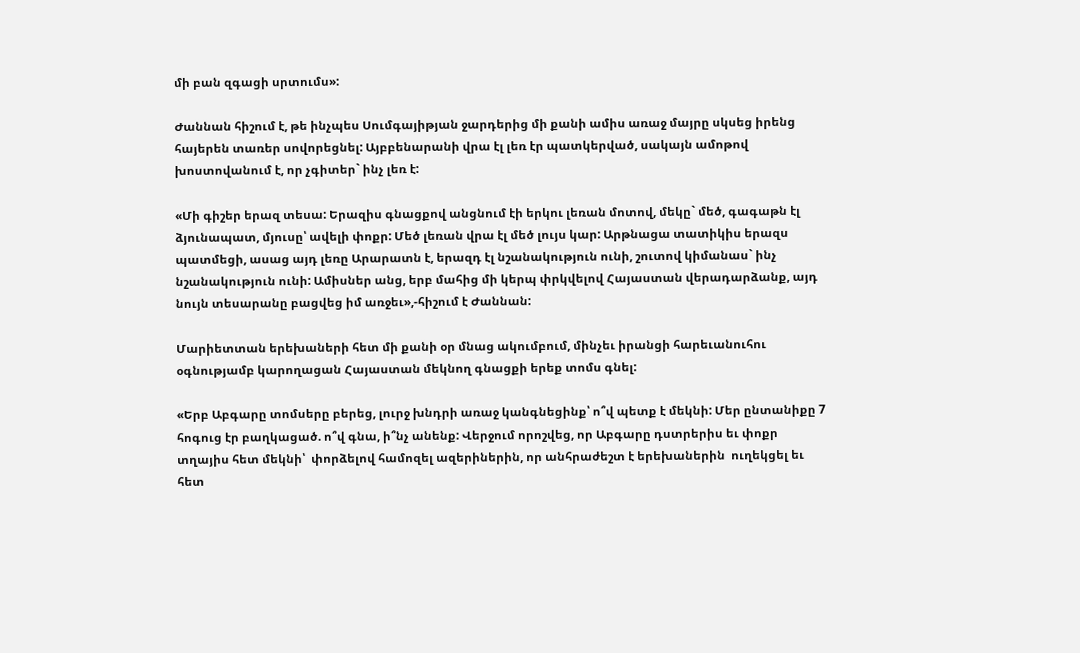մի բան զգացի սրտումս»:

Ժաննան հիշում է, թե ինչպես Սումգայիթյան ջարդերից մի քանի ամիս առաջ մայրը սկսեց իրենց հայերեն տառեր սովորեցնել: Այբբենարանի վրա էլ լեռ էր պատկերված, սակայն ամոթով խոստովանում է, որ չգիտեր` ինչ լեռ է:

«Մի գիշեր երազ տեսա: Երազիս գնացքով անցնում էի երկու լեռան մոտով, մեկը` մեծ, գագաթն էլ ձյունապատ, մյուսը՝ ավելի փոքր: Մեծ լեռան վրա էլ մեծ լույս կար: Արթնացա տատիկիս երազս պատմեցի, ասաց այդ լեռը Արարատն է, երազդ էլ նշանակություն ունի, շուտով կիմանաս` ինչ նշանակություն ունի: Ամիսներ անց, երբ մահից մի կերպ փրկվելով Հայաստան վերադարձանք, այդ նույն տեսարանը բացվեց իմ առջեւ»,-հիշում է Ժաննան:

Մարիետտան երեխաների հետ մի քանի օր մնաց ակումբում, մինչեւ իրանցի հարեւանուհու օգնությամբ կարողացան Հայաստան մեկնող գնացքի երեք տոմս գնել:

«Երբ Աբգարը տոմսերը բերեց, լուրջ խնդրի առաջ կանգնեցինք՝ ո՞վ պետք է մեկնի: Մեր ընտանիքը 7 հոգուց էր բաղկացած. ո՞վ գնա, ի՞նչ անենք: Վերջում որոշվեց, որ Աբգարը դստրերիս եւ փոքր տղայիս հետ մեկնի՝  փորձելով համոզել ազերիներին, որ անհրաժեշտ է երեխաներին  ուղեկցել եւ հետ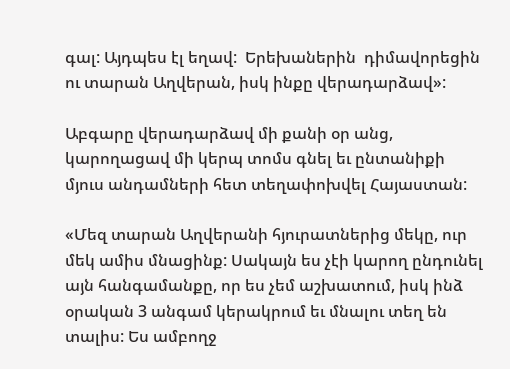գալ: Այդպես էլ եղավ:  Երեխաներին  դիմավորեցին ու տարան Աղվերան, իսկ ինքը վերադարձավ»:

Աբգարը վերադարձավ մի քանի օր անց, կարողացավ մի կերպ տոմս գնել եւ ընտանիքի մյուս անդամների հետ տեղափոխվել Հայաստան:

«Մեզ տարան Աղվերանի հյուրատներից մեկը, ուր մեկ ամիս մնացինք: Սակայն ես չէի կարող ընդունել այն հանգամանքը, որ ես չեմ աշխատում, իսկ ինձ օրական 3 անգամ կերակրում եւ մնալու տեղ են տալիս: Ես ամբողջ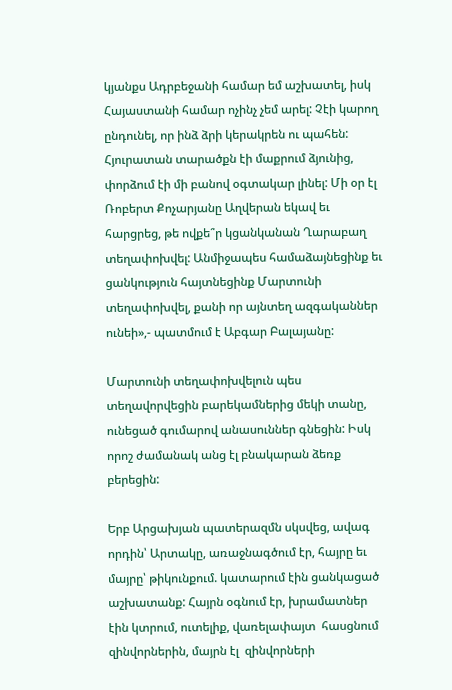կյանքս Ադրբեջանի համար եմ աշխատել, իսկ Հայաստանի համար ոչինչ չեմ արել: Չէի կարող ընդունել, որ ինձ ձրի կերակրեն ու պահեն: Հյուրատան տարածքն էի մաքրում ձյունից, փորձում էի մի բանով օգտակար լինել: Մի օր էլ Ռոբերտ Քոչարյանը Աղվերան եկավ եւ հարցրեց, թե ովքե՞ր կցանկանան Ղարաբաղ տեղափոխվել: Անմիջապես համաձայնեցինք եւ ցանկություն հայտնեցինք Մարտունի տեղափոխվել, քանի որ այնտեղ ազգականներ ունեի»,- պատմում է Աբգար Բալայանը:

Մարտունի տեղափոխվելուն պես տեղավորվեցին բարեկամներից մեկի տանը, ունեցած գումարով անասուններ գնեցին: Իսկ որոշ ժամանակ անց էլ բնակարան ձեռք բերեցին:

Երբ Արցախյան պատերազմն սկսվեց, ավագ որդին՝ Արտակը, առաջնագծում էր, հայրը եւ մայրը՝ թիկունքում. կատարում էին ցանկացած աշխատանք: Հայրն օգնում էր, խրամատներ էին կտրում, ուտելիք, վառելափայտ  հասցնում զինվորներին, մայրն էլ  զինվորների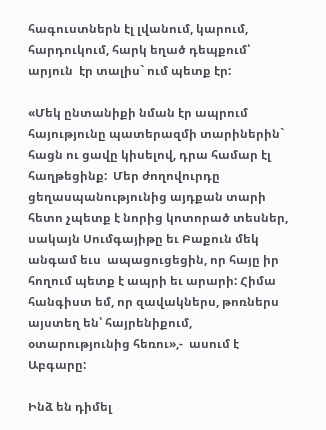հագուստներն էլ լվանում, կարում, հարդուկում, հարկ եղած դեպքում՝ արյուն  էր տալիս` ում պետք էր:

«Մեկ ընտանիքի նման էր ապրում հայությունը պատերազմի տարիներին` հացն ու ցավը կիսելով, դրա համար էլ հաղթեցինք:  Մեր ժողովուրդը ցեղասպանությունից այդքան տարի հետո չպետք է նորից կոտորած տեսներ, սակայն Սումգայիթը եւ Բաքուն մեկ անգամ եւս  ապացուցեցին, որ հայը իր հողում պետք է ապրի եւ արարի: Հիմա հանգիստ եմ, որ զավակներս, թոռներս այստեղ են՝ հայրենիքում, օտարությունից հեռու»,-  ասում է Աբգարը:

Ինձ են դիմել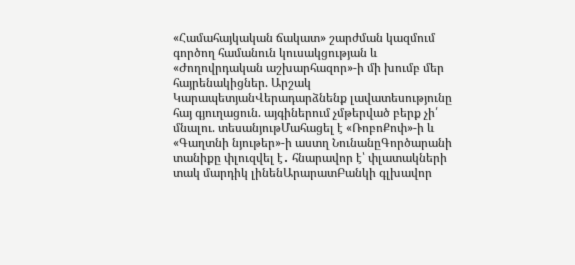«Համահայկական ճակատ» շարժման կազմում գործող համանուն կուսակցության և «Ժողովրդական աշխարհազոր»-ի մի խումբ մեր հայրենակիցներ. Արշակ ԿարապետյանՎերադարձնենք լավատեսությունը հայ գյուղացուն. այգիներում չմթերված բերք չի՛ մնալու. տեսանյութՄահացել է «ՌոբոՔոփ»-ի և «Գաղտնի նյութեր»-ի աստղ ՆունանըԳործարանի տանիքը փլուզվել է․ հնարավոր է՝ փլատակների տակ մարդիկ լինենԱրարատԲանկի գլխավոր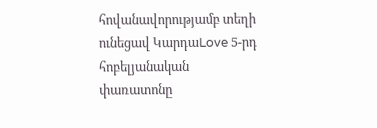հովանավորությամբ տեղի ունեցավ ԿարդաLove 5-րդ հոբելյանական փառատոնը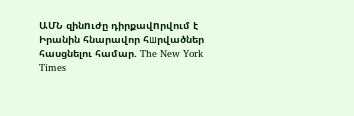ԱՄՆ զինnւժը դիրքավnրվում է Իրանին հնարավոր հшրվածներ հասցնելու համար. The New York Times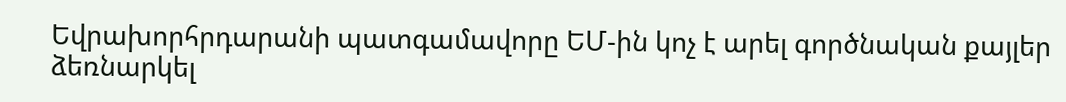Եվրախորհրդարանի պատգամավորը ԵՄ-ին կոչ է արել գործնական քայլեր ձեռնարկել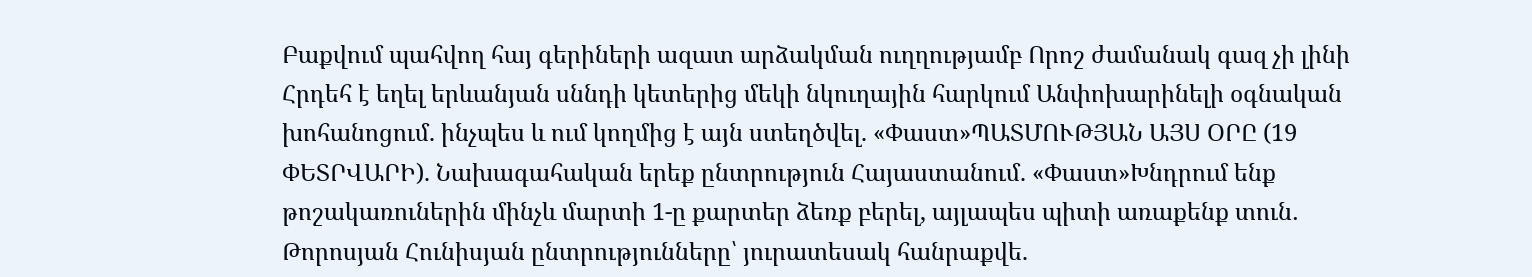Բաքվում պահվող հայ գերիների ազատ արձակման ուղղությամբ Որոշ ժամանակ գազ չի լինի Հրդեհ է եղել երևանյան սննդի կետերից մեկի նկուղային հարկում Անփոխարինելի օգնական խոհանոցում. ինչպես և ում կողմից է այն ստեղծվել. «Փաստ»ՊԱՏՄՈՒԹՅԱՆ ԱՅՍ ՕՐԸ (19 ՓԵՏՐՎԱՐԻ). Նախագահական երեք ընտրություն Հայաստանում. «Փաստ»Խնդրում ենք թոշակառուներին մինչև մարտի 1-ը քարտեր ձեռք բերել, այլապես պիտի առաքենք տուն․ Թորոսյան Հունիսյան ընտրությունները՝ յուրատեսակ հանրաքվե.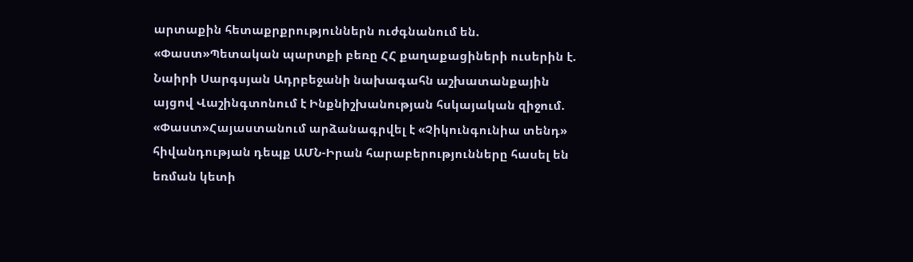արտաքին հետաքրքրություններն ուժգնանում են. «Փաստ»Պետական պարտքի բեռը ՀՀ քաղաքացիների ուսերին է. Նաիրի Սարգսյան Ադրբեջանի նախագահն աշխատանքային այցով Վաշինգտոնում է Ինքնիշխանության հսկայական զիջում. «Փաստ»Հայաստանում արձանագրվել է «Չիկունգունիա տենդ» հիվանդության դեպք ԱՄՆ-Իրան հարաբերությունները հասել են եռման կետի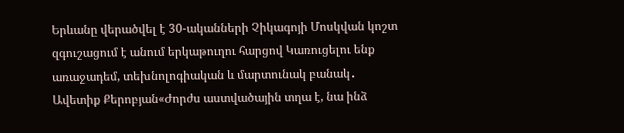Երևանը վերածվել է 30-ականների Չիկագոյի Մոսկվան կոշտ զգուշացում է անում երկաթուղու հարցով Կառուցելու ենք առաջադեմ, տեխնոլոգիական և մարտունակ բանակ․ Ավետիք Քերոբյան«Ժորժս աստվածային տղա է, նա ինձ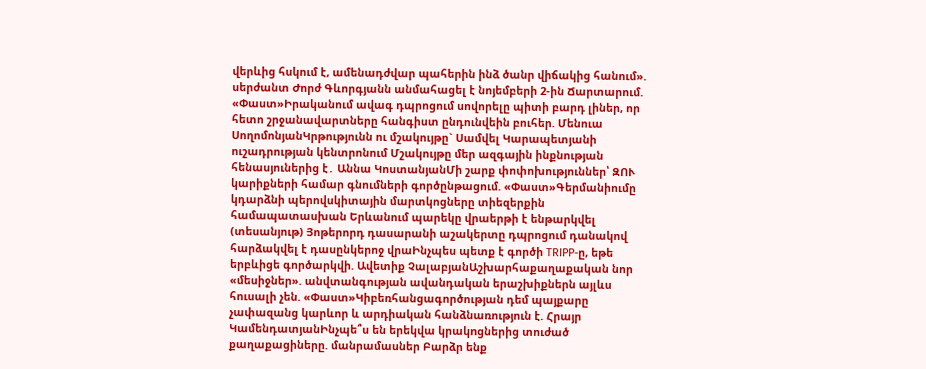վերևից հսկում է, ամենադժվար պահերին ինձ ծանր վիճակից հանում». սերժանտ Ժորժ Գևորգյանն անմահացել է նոյեմբերի 2-ին Ճարտարում. «Փաստ»Իրականում ավագ դպրոցում սովորելը պիտի բարդ լիներ, որ հետո շրջանավարտները հանգիստ ընդունվեին բուհեր. Մենուա ՍողոմոնյանԿրթությունն ու մշակույթը` Սամվել Կարապետյանի ուշադրության կենտրոնում Մշակույթը մեր ազգային ինքնության հենասյուներից է․ Աննա ԿոստանյանՄի շարք փոփոխություններ՝ ԶՈՒ կարիքների համար գնումների գործընթացում. «Փաստ»Գերմանիումը կդարձնի պերովսկիտային մարտկոցները տիեզերքին համապատասխան Երևանում պարեկը վրաերթի է ենթարկվել (տեսանյութ) Յոթերորդ դասարանի աշակերտը դպրոցում դանակով հարձակվել է դասընկերոջ վրաԻնչպես պետք է գործի TRIPP-ը, եթե երբևիցե գործարկվի. Ավետիք ՉալաբյանԱշխարհաքաղաքական նոր «մեսիջներ». անվտանգության ավանդական երաշխիքներն այլևս հուսալի չեն. «Փաստ»Կիբեռհանցագործության դեմ պայքարը չափազանց կարևոր և արդիական հանձնառություն է. Հրայր ԿամենդատյանԻնչպե՞ս են երեկվա կրակnցներից տուժած քաղաքացիները. մանրամասներ Բարձր ենք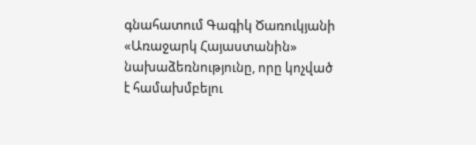գնահատում Գագիկ Ծառուկյանի «Առաջարկ Հայաստանին» նախաձեռնությունը, որը կոչված է համախմբելու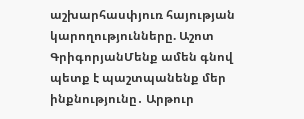աշխարհասփյուռ հայության կարողությունները. Աշոտ ԳրիգորյանՄենք ամեն գնով պետք է պաշտպանենք մեր ինքնությունը․ Արթուր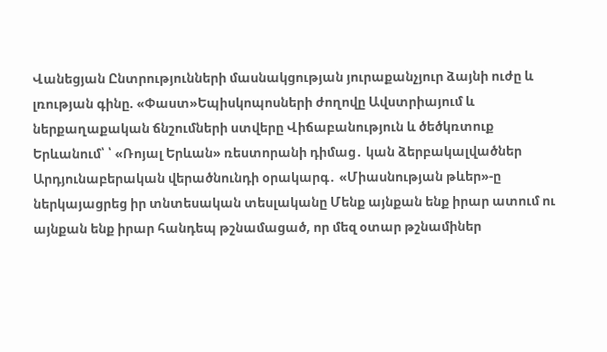Վանեցյան Ընտրությունների մասնակցության յուրաքանչյուր ձայնի ուժը և լռության գինը. «Փաստ»Եպիսկոպոսների ժողովը Ավստրիայում և ներքաղաքական ճնշումների ստվերը Վիճաբանություն և ծեծկռտուք Երևանում՝ ՝ «Ռոյալ Երևան» ռեստորանի դիմաց․ կան ձերբակալվածներ Արդյունաբերական վերածնունդի օրակարգ․ «Միասնության թևեր»-ը ներկայացրեց իր տնտեսական տեսլականը Մենք այնքան ենք իրար ատում ու այնքան ենք իրար հանդեպ թշնամացած, որ մեզ օտար թշնամիներ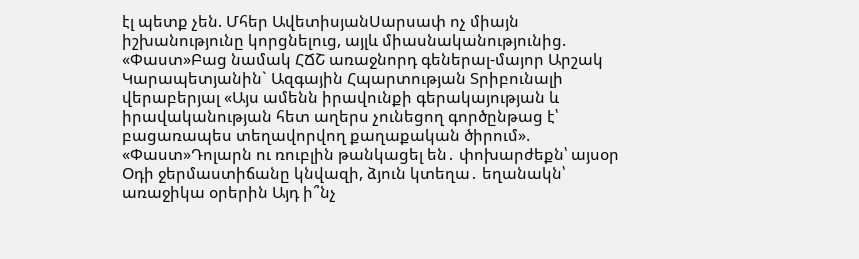էլ պետք չեն. Մհեր ԱվետիսյանՍարսափ ոչ միայն իշխանությունը կորցնելուց, այլև միասնականությունից. «Փաստ»Բաց նամակ ՀՃՇ առաջնորդ գեներալ-մայոր Արշակ Կարապետյանին` Ազգային Հպարտության Տրիբունալի վերաբերյալ «Այս ամենն իրավունքի գերակայության և իրավականության հետ աղերս չունեցող գործընթաց է՝ բացառապես տեղավորվող քաղաքական ծիրում». «Փաստ»Դոլարն ու ռուբլին թանկացել են․ փոխարժեքն՝ այսօր Օդի ջերմաստիճանը կնվազի, ձյուն կտեղա․ եղանակն՝ առաջիկա օրերին Այդ ի՞նչ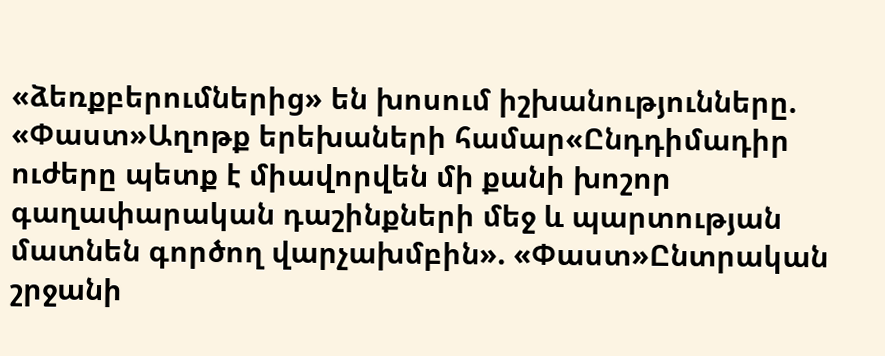«ձեռքբերումներից» են խոսում իշխանությունները. «Փաստ»Աղոթք երեխաների համար«Ընդդիմադիր ուժերը պետք է միավորվեն մի քանի խոշոր գաղափարական դաշինքների մեջ և պարտության մատնեն գործող վարչախմբին». «Փաստ»Ընտրական շրջանի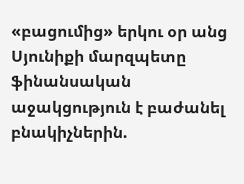«բացումից» երկու օր անց Սյունիքի մարզպետը ֆինանսական աջակցություն է բաժանել բնակիչներին.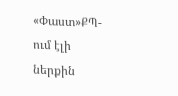«Փաստ»ՔՊ-ում էլի ներքին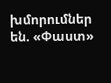խմորումներ են. «Փաստ»